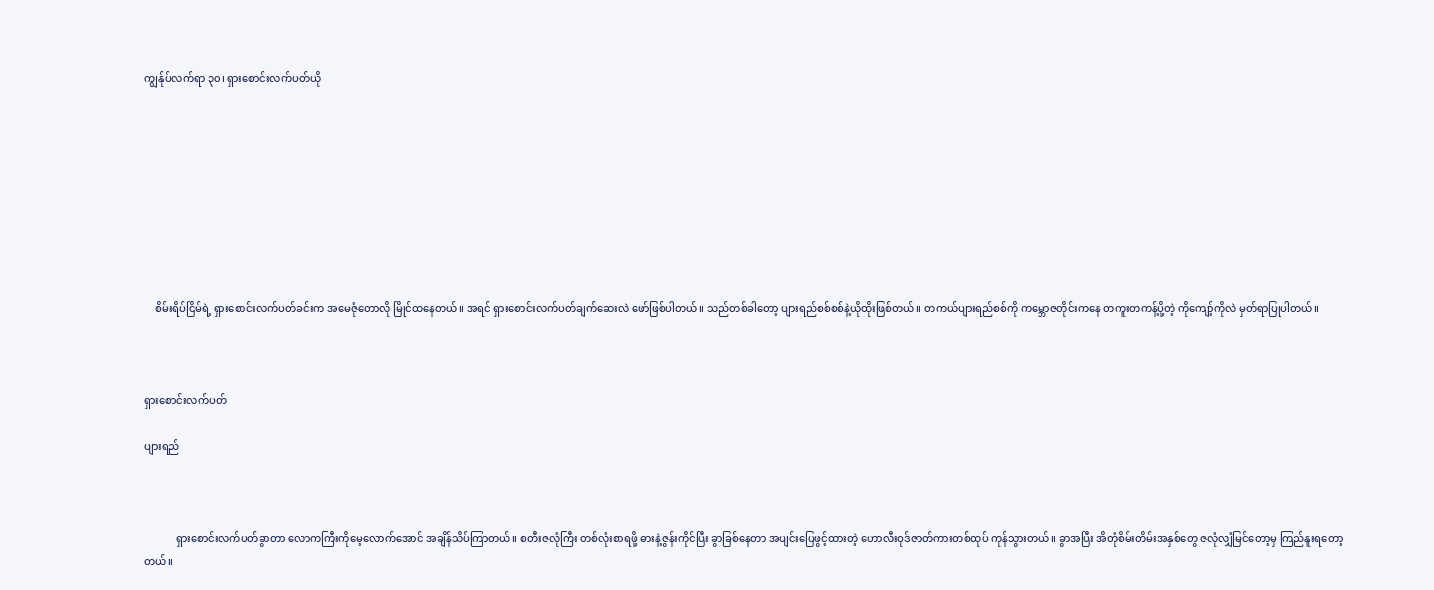ကျွန်ုပ်လက်ရာ ၃၀၊ ရှားစောင်းလက်ပတ်ယို









    စိမ်းရိပ်ငြိမ်ရဲ့ ရှားစောင်းလက်ပတ်ခင်းက အမေဇုံတောလို မြိုင်ထနေတယ်။ အရင် ရှားစောင်းလက်ပတ်ချက်ဆေးလဲ ဖော်ဖြစ်ပါတယ်။ သည်တစ်ခါတော့ ပျားရည်စစ်စစ်နဲ့ယိုထိုးဖြစ်တယ်။ တကယ်ပျားရည်စစ်ကို ကမ္ဘောဇတိုင်းကနေ တကူးတကန့်ပို့တဲ့ ကိုကျော့်ကိုလဲ မှတ်ရာပြုပါတယ်။



ရှားစောင်းလက်ပတ်

ပျားရည်



            ရှားစောင်းလက်ပတ်ခွာတာ လောကကြီးကိုမေ့လောက်အောင် အချိန်သိပ်ကြာတယ်။ စတီးဇလုံကြီး တစ်လုံးစာရဖို့ ဓားနဲ့ဇွန်းကိုင်ပြီး ခွာခြစ်နေတာ အပျင်းပြေဖွင့်ထားတဲ့ ဟောလီးဝုဒ်ဇာတ်ကားတစ်ထုပ် ကုန်သွားတယ်။ ခွာအပြီး အိတုံစိမ်းတိမ်းအနှစ်တွေ ဇလုံလျှံမြင်တော့မှ ကြည်နူးရတော့တယ်။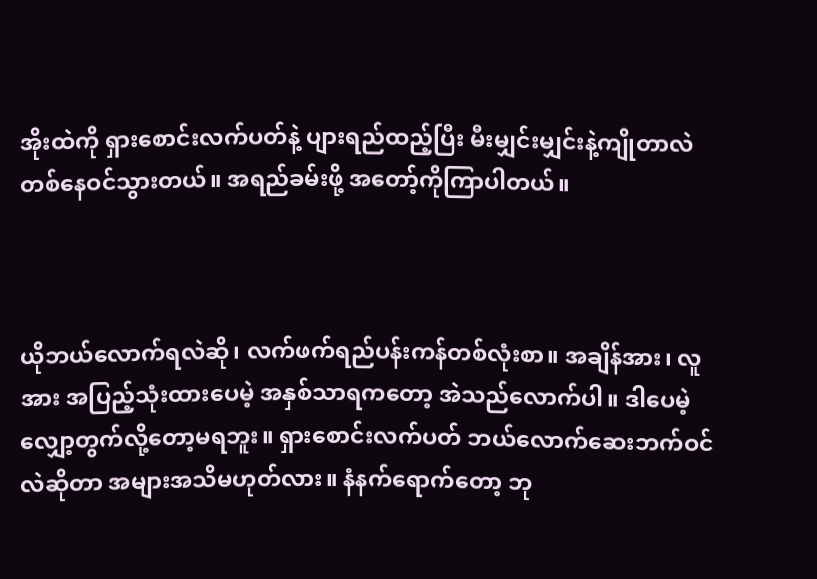အိုးထဲကို ရှားစောင်းလက်ပတ်နဲ့ ပျားရည်ထည့်ပြီး မီးမျှင်းမျှင်းနဲ့ကျိုတာလဲ တစ်နေဝင်သွားတယ်။ အရည်ခမ်းဖို့ အတော့်ကိုကြာပါတယ်။



ယိုဘယ်လောက်ရလဲဆို၊ လက်ဖက်ရည်ပန်းကန်တစ်လုံးစာ။ အချိန်အား၊ လူအား အပြည့်သုံးထားပေမဲ့ အနှစ်သာရကတော့ အဲသည်လောက်ပါ။ ဒါပေမဲ့ လျှော့တွက်လို့တော့မရဘူး။ ရှားစောင်းလက်ပတ် ဘယ်လောက်ဆေးဘက်ဝင်လဲဆိုတာ အများအသိမဟုတ်လား။ နံနက်ရောက်တော့ ဘု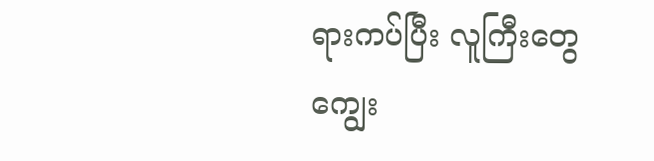ရားကပ်ပြီး လူကြီးတွေ ကျွေး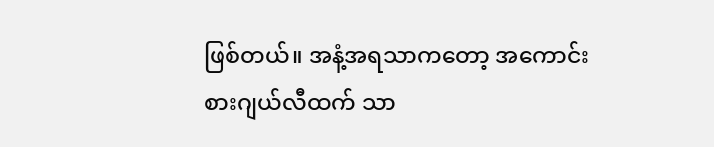ဖြစ်တယ်။ အနံ့အရသာကတော့ အကောင်းစားဂျယ်လီထက် သာ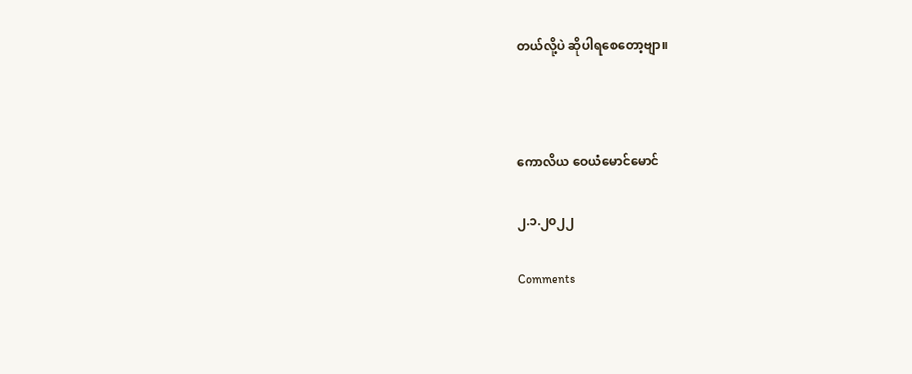တယ်လို့ပဲ ဆိုပါရစေတော့ဗျာ။



ကောလိယ ဝေယံမောင်မောင်

၂.၁.၂၀၂၂

Comments